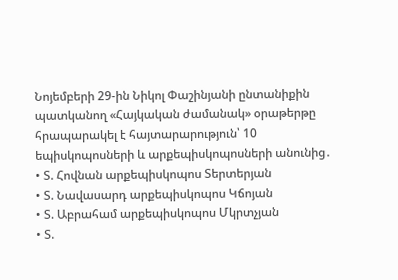Նոյեմբերի 29-ին Նիկոլ Փաշինյանի ընտանիքին պատկանող «Հայկական ժամանակ» օրաթերթը հրապարակել է հայտարարություն՝ 10 եպիսկոպոսների և արքեպիսկոպոսների անունից․
• Տ. Հովնան արքեպիսկոպոս Տերտերյան
• Տ. Նավասարդ արքեպիսկոպոս Կճոյան
• Տ. Աբրահամ արքեպիսկոպոս Մկրտչյան
• Տ.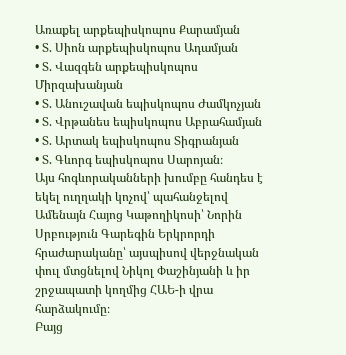Առաքել արքեպիսկոպոս Քարամյան
• Տ. Սիոն արքեպիսկոպոս Ադամյան
• Տ. Վազգեն արքեպիսկոպոս Միրզախանյան
• Տ. Անուշավան եպիսկոպոս Ժամկոչյան
• Տ. Վրթանես եպիսկոպոս Աբրահամյան
• Տ. Արտակ եպիսկոպոս Տիգրանյան
• Տ. Գևորգ եպիսկոպոս Սարոյան։
Այս հոգևորականների խումբը հանդես է եկել ուղղակի կոչով՝ պահանջելով Ամենայն Հայոց Կաթողիկոսի՝ Նորին Սրբություն Գարեգին Երկրորդի հրաժարականը՝ այսպիսով վերջնական փուլ մտցնելով Նիկոլ Փաշինյանի և իր շրջապատի կողմից ՀԱԵ-ի վրա հարձակումը։
Բայց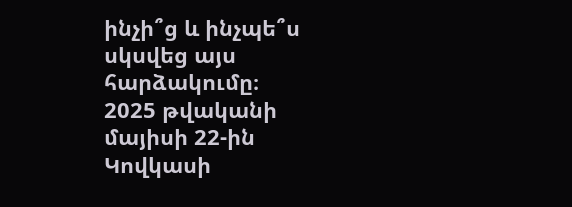ինչի՞ց և ինչպե՞ս սկսվեց այս հարձակումը։
2025 թվականի մայիսի 22-ին Կովկասի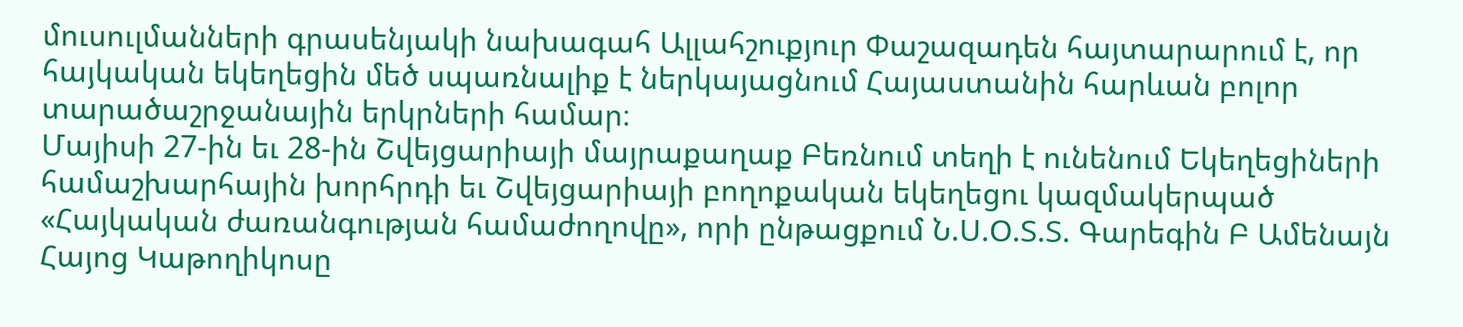մուսուլմանների գրասենյակի նախագահ Ալլահշուքյուր Փաշազադեն հայտարարում է, որ հայկական եկեղեցին մեծ սպառնալիք է ներկայացնում Հայաստանին հարևան բոլոր տարածաշրջանային երկրների համար։
Մայիսի 27-ին եւ 28-ին Շվեյցարիայի մայրաքաղաք Բեռնում տեղի է ունենում Եկեղեցիների համաշխարհային խորհրդի եւ Շվեյցարիայի բողոքական եկեղեցու կազմակերպած «Հայկական ժառանգության համաժողովը», որի ընթացքում Ն.Ս.Օ.Տ.Տ. Գարեգին Բ Ամենայն Հայոց Կաթողիկոսը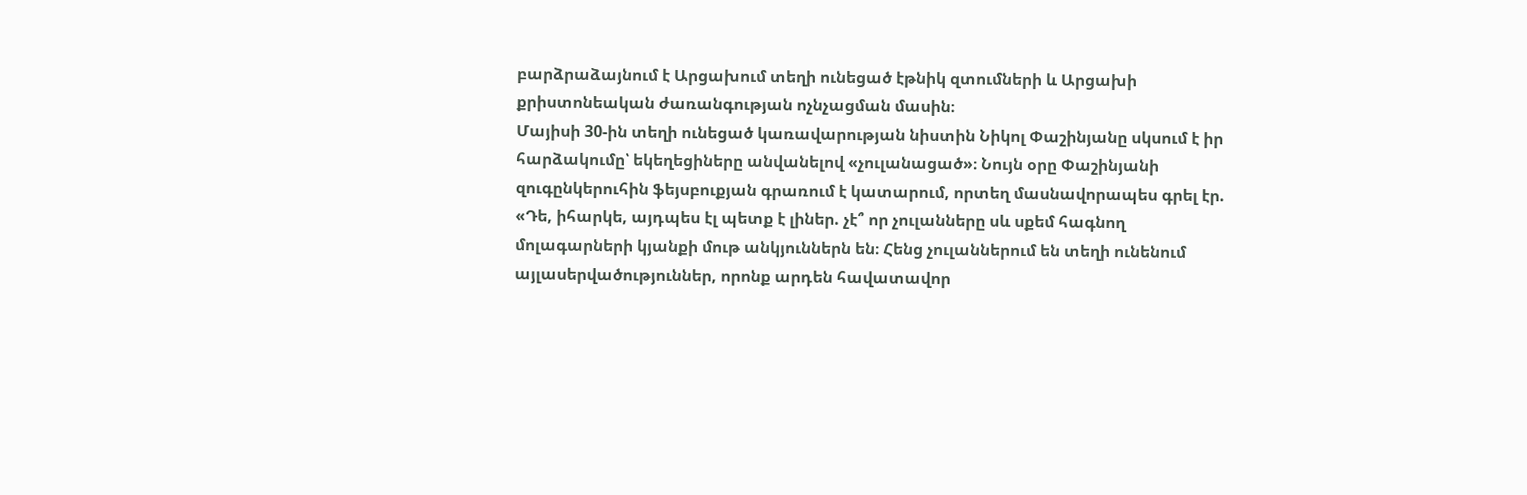բարձրաձայնում է Արցախում տեղի ունեցած էթնիկ զտումների և Արցախի քրիստոնեական ժառանգության ոչնչացման մասին։
Մայիսի 30-ին տեղի ունեցած կառավարության նիստին Նիկոլ Փաշինյանը սկսում է իր հարձակումը՝ եկեղեցիները անվանելով «չուլանացած»։ Նույն օրը Փաշինյանի զուգընկերուհին ֆեյսբուքյան գրառում է կատարում, որտեղ մասնավորապես գրել էր. «Դե, իհարկե, այդպես էլ պետք է լիներ. չէ՞ որ չուլանները սև սքեմ հագնող մոլագարների կյանքի մութ անկյուններն են։ Հենց չուլաններում են տեղի ունենում այլասերվածություններ, որոնք արդեն հավատավոր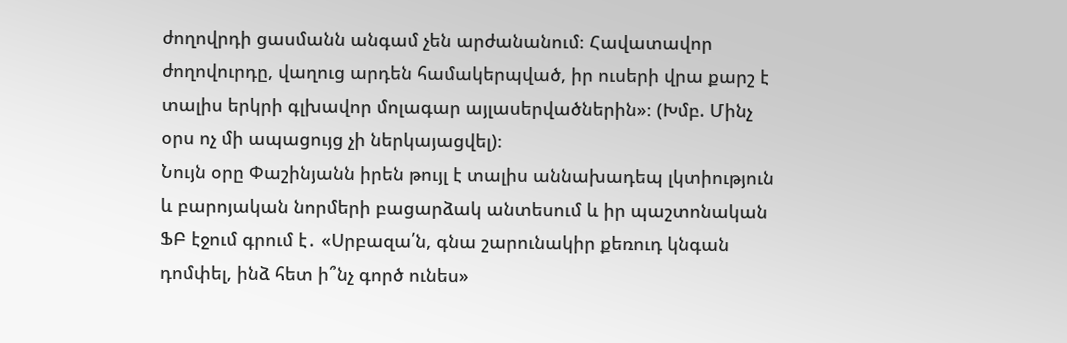ժողովրդի ցասմանն անգամ չեն արժանանում։ Հավատավոր ժողովուրդը, վաղուց արդեն համակերպված, իր ուսերի վրա քարշ է տալիս երկրի գլխավոր մոլագար այլասերվածներին»։ (Խմբ. Մինչ օրս ոչ մի ապացույց չի ներկայացվել)։
Նույն օրը Փաշինյանն իրեն թույլ է տալիս աննախադեպ լկտիություն և բարոյական նորմերի բացարձակ անտեսում և իր պաշտոնական ՖԲ էջում գրում է․ «Սրբազա՛ն, գնա շարունակիր քեռուդ կնգան դոմփել, ինձ հետ ի՞նչ գործ ունես»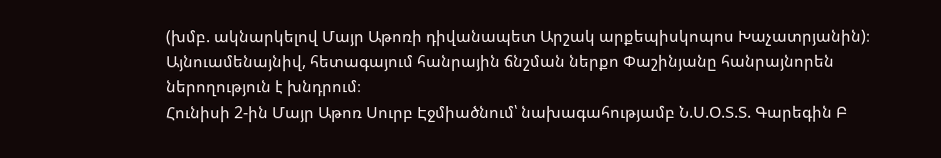(խմբ. ակնարկելով Մայր Աթոռի դիվանապետ Արշակ արքեպիսկոպոս Խաչատրյանին)։ Այնուամենայնիվ, հետագայում հանրային ճնշման ներքո Փաշինյանը հանրայնորեն ներողություն է խնդրում։
Հունիսի 2-ին Մայր Աթոռ Սուրբ Էջմիածնում՝ նախագահությամբ Ն.Ս.Օ.Տ.Տ. Գարեգին Բ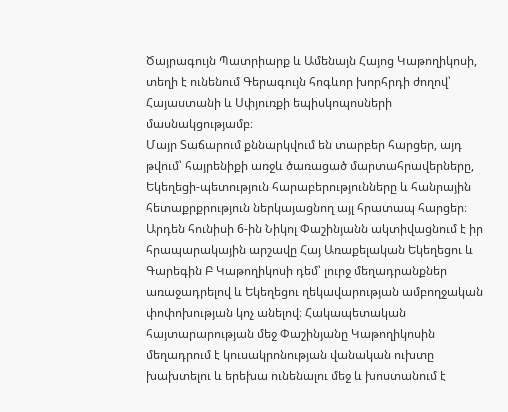Ծայրագույն Պատրիարք և Ամենայն Հայոց Կաթողիկոսի, տեղի է ունենում Գերագույն հոգևոր խորհրդի ժողով՝ Հայաստանի և Սփյուռքի եպիսկոպոսների մասնակցությամբ։
Մայր Տաճարում քննարկվում են տարբեր հարցեր, այդ թվում՝ հայրենիքի առջև ծառացած մարտահրավերները, Եկեղեցի-պետություն հարաբերությունները և հանրային հետաքրքրություն ներկայացնող այլ հրատապ հարցեր։
Արդեն հունիսի 6-ին Նիկոլ Փաշինյանն ակտիվացնում է իր հրապարակային արշավը Հայ Առաքելական Եկեղեցու և Գարեգին Բ Կաթողիկոսի դեմ՝ լուրջ մեղադրանքներ առաջադրելով և Եկեղեցու ղեկավարության ամբողջական փոփոխության կոչ անելով։ Հակապետական հայտարարության մեջ Փաշինյանը Կաթողիկոսին մեղադրում է կուսակրոնության վանական ուխտը խախտելու և երեխա ունենալու մեջ և խոստանում է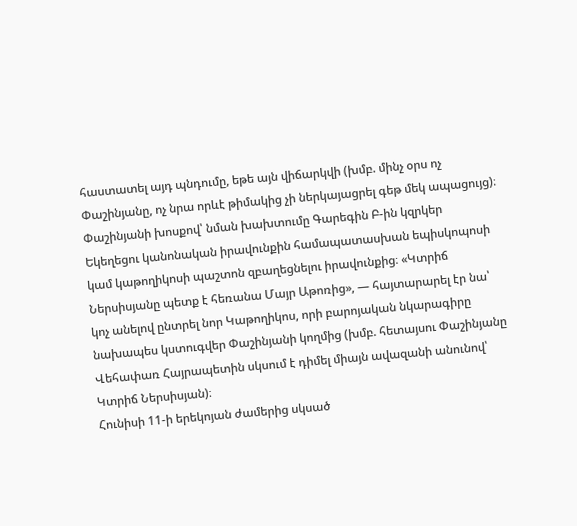հաստատել այդ պնդումը, եթե այն վիճարկվի (խմբ. մինչ օրս ոչ Փաշինյանը, ոչ նրա որևէ թիմակից չի ներկայացրել գեթ մեկ ապացույց)։
Փաշինյանի խոսքով՝ նման խախտումը Գարեգին Բ-ին կզրկեր Եկեղեցու կանոնական իրավունքին համապատասխան եպիսկոպոսի կամ կաթողիկոսի պաշտոն զբաղեցնելու իրավունքից։ «Կտրիճ Ներսիսյանը պետք է հեռանա Մայր Աթոռից», — հայտարարել էր նա՝ կոչ անելով ընտրել նոր Կաթողիկոս, որի բարոյական նկարագիրը նախապես կստուգվեր Փաշինյանի կողմից (խմբ. հետայսու Փաշինյանը Վեհափառ Հայրապետին սկսում է դիմել միայն ավազանի անունով՝ Կտրիճ Ներսիսյան)։
Հունիսի 11-ի երեկոյան ժամերից սկսած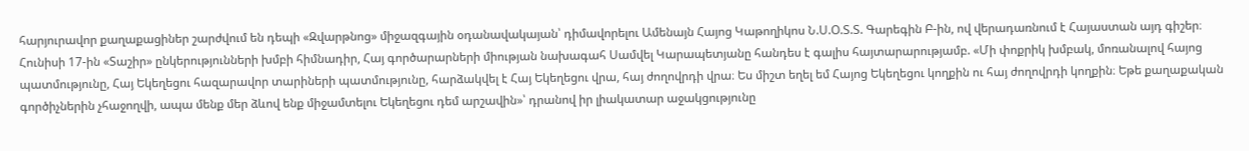հարյուրավոր քաղաքացիներ շարժվում են դեպի «Զվարթնոց» միջազգային օդանավակայան՝ դիմավորելու Ամենայն Հայոց Կաթողիկոս Ն.Ս.Օ.Տ.Տ. Գարեգին Բ-ին, ով վերադառնում է Հայաստան այդ գիշեր։
Հունիսի 17-ին «Տաշիր» ընկերությունների խմբի հիմնադիր, Հայ գործարարների միության նախագահ Սամվել Կարապետյանը հանդես է գալիս հայտարարությամբ. «Մի փոքրիկ խմբակ, մոռանալով հայոց պատմությունը, Հայ Եկեղեցու հազարավոր տարիների պատմությունը, հարձակվել է Հայ Եկեղեցու վրա, հայ ժողովրդի վրա։ Ես միշտ եղել եմ Հայոց Եկեղեցու կողքին ու հայ ժողովրդի կողքին։ Եթե քաղաքական գործիչներին չհաջողվի, ապա մենք մեր ձևով ենք միջամտելու Եկեղեցու դեմ արշավին»՝ դրանով իր լիակատար աջակցությունը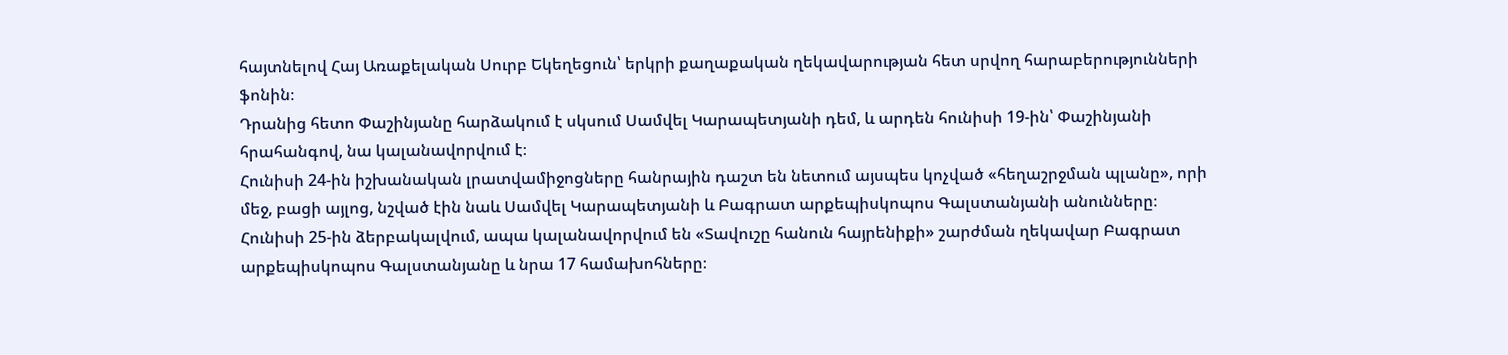հայտնելով Հայ Առաքելական Սուրբ Եկեղեցուն՝ երկրի քաղաքական ղեկավարության հետ սրվող հարաբերությունների ֆոնին։
Դրանից հետո Փաշինյանը հարձակում է սկսում Սամվել Կարապետյանի դեմ, և արդեն հունիսի 19-ին՝ Փաշինյանի հրահանգով, նա կալանավորվում է։
Հունիսի 24-ին իշխանական լրատվամիջոցները հանրային դաշտ են նետում այսպես կոչված «հեղաշրջման պլանը», որի մեջ, բացի այլոց, նշված էին նաև Սամվել Կարապետյանի և Բագրատ արքեպիսկոպոս Գալստանյանի անունները։
Հունիսի 25-ին ձերբակալվում, ապա կալանավորվում են «Տավուշը հանուն հայրենիքի» շարժման ղեկավար Բագրատ արքեպիսկոպոս Գալստանյանը և նրա 17 համախոհները։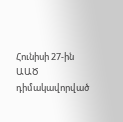Հունիսի 27-ին ԱԱԾ դիմակավորված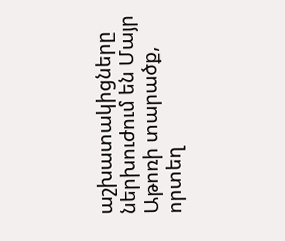աշխատակիցները ներխուժում են Մայր Աթոռի տարածք, որտեղ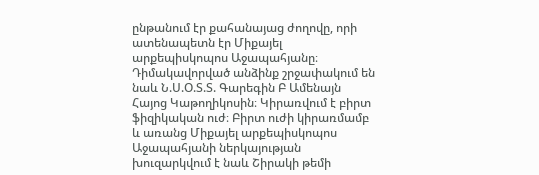ընթանում էր քահանայաց ժողովը, որի ատենապետն էր Միքայել արքեպիսկոպոս Աջապահյանը։ Դիմակավորված անձինք շրջափակում են նաև Ն.Ս.Օ.Տ.Տ. Գարեգին Բ Ամենայն Հայոց Կաթողիկոսին։ Կիրառվում է բիրտ ֆիզիկական ուժ։ Բիրտ ուժի կիրառմամբ և առանց Միքայել արքեպիսկոպոս Աջապահյանի ներկայության խուզարկվում է նաև Շիրակի թեմի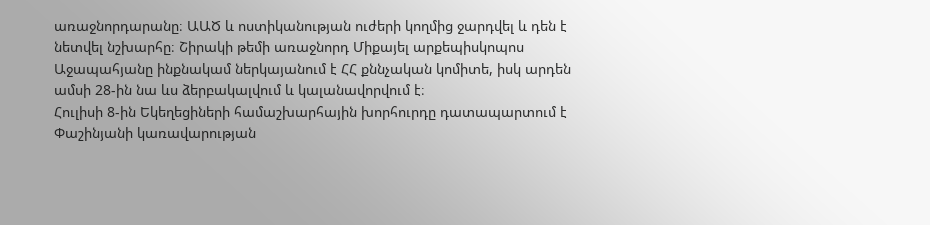առաջնորդարանը։ ԱԱԾ և ոստիկանության ուժերի կողմից ջարդվել և դեն է նետվել նշխարհը։ Շիրակի թեմի առաջնորդ Միքայել արքեպիսկոպոս Աջապահյանը ինքնակամ ներկայանում է ՀՀ քննչական կոմիտե, իսկ արդեն ամսի 28-ին նա ևս ձերբակալվում և կալանավորվում է։
Հուլիսի 8-ին Եկեղեցիների համաշխարհային խորհուրդը դատապարտում է Փաշինյանի կառավարության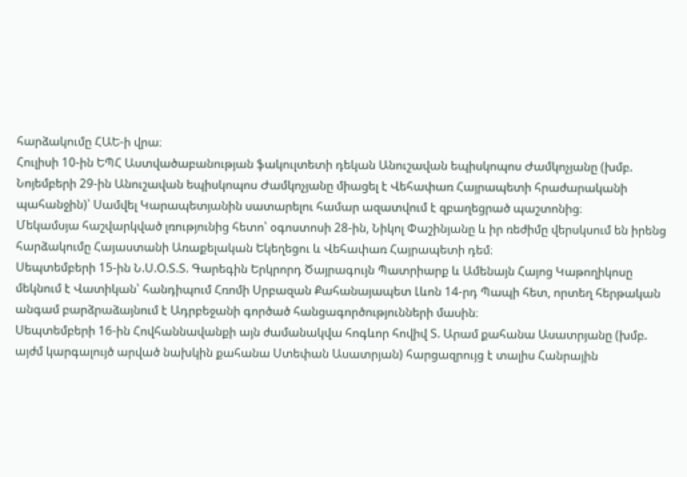հարձակումը ՀԱԵ-ի վրա։
Հուլիսի 10-ին ԵՊՀ Աստվածաբանության ֆակուլտետի դեկան Անուշավան եպիսկոպոս Ժամկոչյանը (խմբ. Նոյեմբերի 29-ին Անուշավան եպիսկոպոս Ժամկոչյանը միացել է Վեհափառ Հայրապետի հրաժարականի պահանջին)՝ Սամվել Կարապետյանին սատարելու համար ազատվում է զբաղեցրած պաշտոնից։
Մեկամսյա հաշվարկված լռությունից հետո՝ օգոստոսի 28-ին, Նիկոլ Փաշինյանը և իր ռեժիմը վերսկսում են իրենց հարձակումը Հայաստանի Առաքելական Եկեղեցու և Վեհափառ Հայրապետի դեմ։
Սեպտեմբերի 15-ին Ն.Ս.Օ.Տ.Տ. Գարեգին Երկրորդ Ծայրագույն Պատրիարք և Ամենայն Հայոց Կաթողիկոսը մեկնում է Վատիկան՝ հանդիպում Հռոմի Սրբազան Քահանայապետ Լևոն 14-րդ Պապի հետ, որտեղ հերթական անգամ բարձրաձայնում է Ադրբեջանի գործած հանցագործությունների մասին։
Սեպտեմբերի 16-ին Հովհաննավանքի այն ժամանակվա հոգևոր հովիվ Տ. Արամ քահանա Ասատրյանը (խմբ. այժմ կարգալույծ արված նախկին քահանա Ստեփան Ասատրյան) հարցազրույց է տալիս Հանրային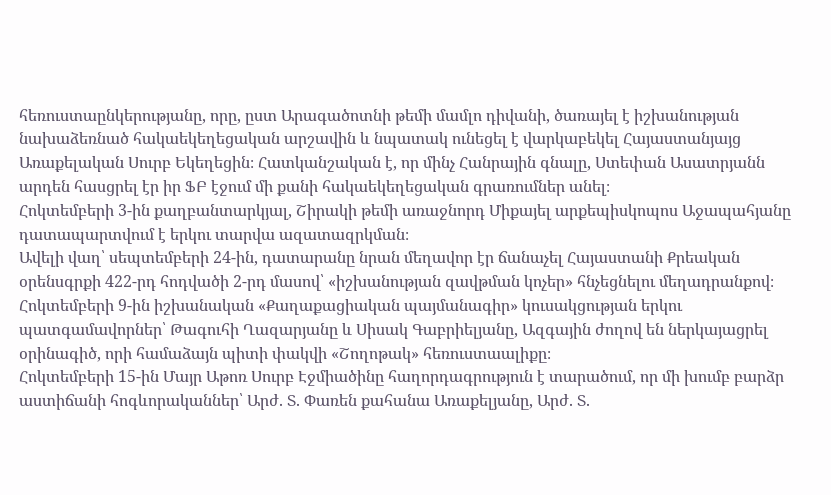հեռուստաընկերությանը, որը, ըստ Արագածոտնի թեմի մամլո դիվանի, ծառայել է իշխանության նախաձեռնած հակաեկեղեցական արշավին և նպատակ ունեցել է վարկաբեկել Հայաստանյայց Առաքելական Սուրբ Եկեղեցին։ Հատկանշական է, որ մինչ Հանրային գնալը, Ստեփան Ասատրյանն արդեն հասցրել էր իր ՖԲ էջում մի քանի հակաեկեղեցական գրառումներ անել։
Հոկտեմբերի 3-ին քաղբանտարկյալ, Շիրակի թեմի առաջնորդ Միքայել արքեպիսկոպոս Աջապահյանը դատապարտվում է երկու տարվա ազատազրկման։
Ավելի վաղ՝ սեպտեմբերի 24-ին, դատարանը նրան մեղավոր էր ճանաչել Հայաստանի Քրեական օրենսգրքի 422-րդ հոդվածի 2-րդ մասով՝ «իշխանության զավթման կոչեր» հնչեցնելու մեղադրանքով։
Հոկտեմբերի 9-ին իշխանական «Քաղաքացիական պայմանագիր» կուսակցության երկու պատգամավորներ՝ Թագուհի Ղազարյանը և Սիսակ Գաբրիելյանը, Ազգային ժողով են ներկայացրել օրինագիծ, որի համաձայն պիտի փակվի «Շողոթակ» հեռուստաալիքը։
Հոկտեմբերի 15-ին Մայր Աթոռ Սուրբ Էջմիածինը հաղորդագրություն է տարածում, որ մի խումբ բարձր աստիճանի հոգևորականներ՝ Արժ. Տ. Փառեն քահանա Առաքելյանը, Արժ. Տ.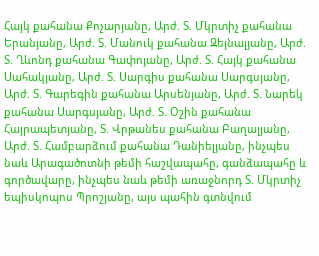Հայկ քահանա Քոչարյանը, Արժ. Տ. Մկրտիչ քահանա Երանյանը, Արժ. Տ. Մանուկ քահանա Զեյնալյանը, Արժ. Տ. Ղևոնդ քահանա Գափոյանը, Արժ. Տ. Հայկ քահանա Սահակյանը, Արժ. Տ. Սարգիս քահանա Սարգսյանը, Արժ. Տ. Գարեգին քահանա Արսենյանը, Արժ. Տ. Նարեկ քահանա Սարգսյանը, Արժ. Տ. Օշին քահանա Հայրապետյանը, Տ. Վրթանես քահանա Բաղալյանը, Արժ. Տ. Համբարձում քահանա Դանիելյանը, ինչպես նաև Արագածոտնի թեմի հաշվապահը, գանձապահը և գործավարը, ինչպես նաև թեմի առաջնորդ Տ. Մկրտիչ եպիսկոպոս Պրոշյանը, այս պահին գտնվում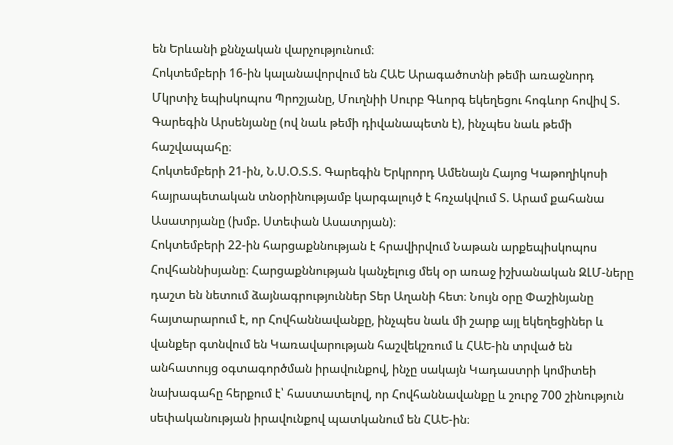են Երևանի քննչական վարչությունում։
Հոկտեմբերի 16-ին կալանավորվում են ՀԱԵ Արագածոտնի թեմի առաջնորդ Մկրտիչ եպիսկոպոս Պրոշյանը, Մուղնիի Սուրբ Գևորգ եկեղեցու հոգևոր հովիվ Տ. Գարեգին Արսենյանը (ով նաև թեմի դիվանապետն է), ինչպես նաև թեմի հաշվապահը։
Հոկտեմբերի 21-ին, Ն.Ս.Օ.Տ.Տ. Գարեգին Երկրորդ Ամենայն Հայոց Կաթողիկոսի հայրապետական տնօրինությամբ կարգալույծ է հռչակվում Տ. Արամ քահանա Ասատրյանը (խմբ. Ստեփան Ասատրյան)։
Հոկտեմբերի 22-ին հարցաքննության է հրավիրվում Նաթան արքեպիսկոպոս Հովհաննիսյանը։ Հարցաքննության կանչելուց մեկ օր առաջ իշխանական ԶԼՄ-ները դաշտ են նետում ձայնագրություններ Տեր Աղանի հետ։ Նույն օրը Փաշինյանը հայտարարում է, որ Հովհաննավանքը, ինչպես նաև մի շարք այլ եկեղեցիներ և վանքեր գտնվում են Կառավարության հաշվեկշռում և ՀԱԵ-ին տրված են անհատույց օգտագործման իրավունքով, ինչը սակայն Կադաստրի կոմիտեի նախագահը հերքում է՝ հաստատելով, որ Հովհաննավանքը և շուրջ 700 շինություն սեփականության իրավունքով պատկանում են ՀԱԵ-ին։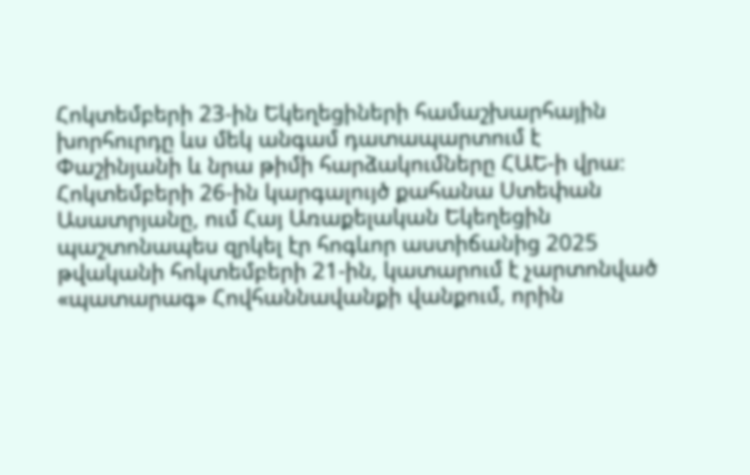Հոկտեմբերի 23-ին Եկեղեցիների համաշխարհային խորհուրդը ևս մեկ անգամ դատապարտում է Փաշինյանի և նրա թիմի հարձակումները ՀԱԵ-ի վրա։
Հոկտեմբերի 26-ին կարգալույծ քահանա Ստեփան Ասատրյանը, ում Հայ Առաքելական Եկեղեցին պաշտոնապես զրկել էր հոգևոր աստիճանից 2025 թվականի հոկտեմբերի 21-ին, կատարում է չարտոնված «պատարագ» Հովհաննավանքի վանքում, որին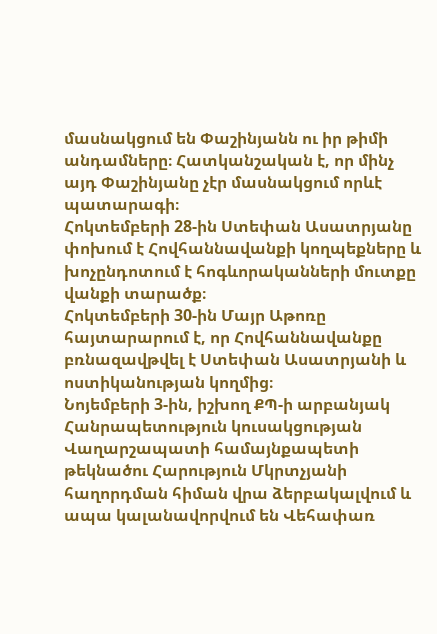մասնակցում են Փաշինյանն ու իր թիմի անդամները։ Հատկանշական է, որ մինչ այդ Փաշինյանը չէր մասնակցում որևէ պատարագի։
Հոկտեմբերի 28-ին Ստեփան Ասատրյանը փոխում է Հովհաննավանքի կողպեքները և խոչընդոտում է հոգևորականների մուտքը վանքի տարածք։
Հոկտեմբերի 30-ին Մայր Աթոռը հայտարարում է, որ Հովհաննավանքը բռնազավթվել է Ստեփան Ասատրյանի և ոստիկանության կողմից։
Նոյեմբերի 3-ին, իշխող ՔՊ-ի արբանյակ Հանրապետություն կուսակցության Վաղարշապատի համայնքապետի թեկնածու Հարություն Մկրտչյանի հաղորդման հիման վրա ձերբակալվում և ապա կալանավորվում են Վեհափառ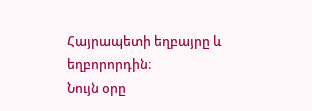Հայրապետի եղբայրը և եղբորորդին։
Նույն օրը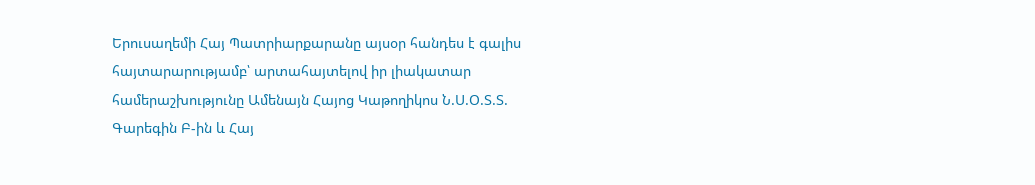Երուսաղեմի Հայ Պատրիարքարանը այսօր հանդես է գալիս հայտարարությամբ՝ արտահայտելով իր լիակատար համերաշխությունը Ամենայն Հայոց Կաթողիկոս Ն.Ս.Օ.Տ.Տ. Գարեգին Բ-ին և Հայ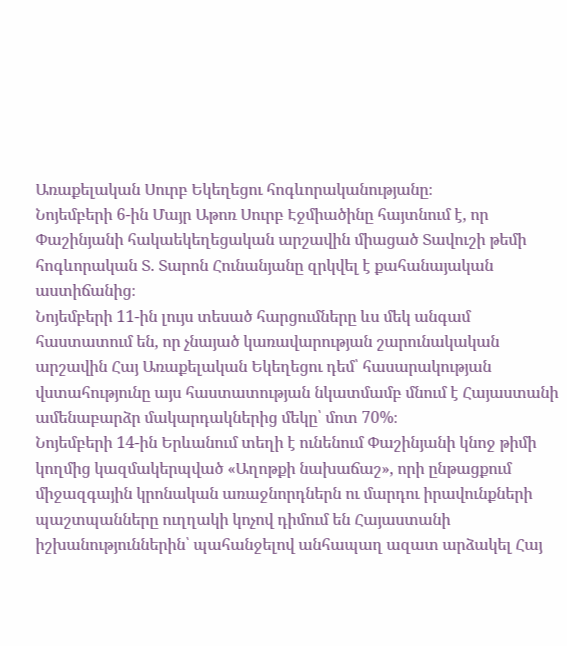Առաքելական Սուրբ Եկեղեցու հոգևորականությանը։
Նոյեմբերի 6-ին Մայր Աթոռ Սուրբ Էջմիածինը հայտնում է, որ Փաշինյանի հակաեկեղեցական արշավին միացած Տավուշի թեմի հոգևորական Տ. Տարոն Հունանյանը զրկվել է քահանայական աստիճանից։
Նոյեմբերի 11-ին լույս տեսած հարցումները ևս մեկ անգամ հաստատում են, որ չնայած կառավարության շարունակական արշավին Հայ Առաքելական Եկեղեցու դեմ՝ հասարակության վստահությունը այս հաստատության նկատմամբ մնում է Հայաստանի ամենաբարձր մակարդակներից մեկը՝ մոտ 70%։
Նոյեմբերի 14-ին Երևանում տեղի է ունենում Փաշինյանի կնոջ թիմի կողմից կազմակերպված «Աղոթքի նախաճաշ», որի ընթացքում միջազգային կրոնական առաջնորդներն ու մարդու իրավունքների պաշտպանները ուղղակի կոչով դիմում են Հայաստանի իշխանություններին՝ պահանջելով անհապաղ ազատ արձակել Հայ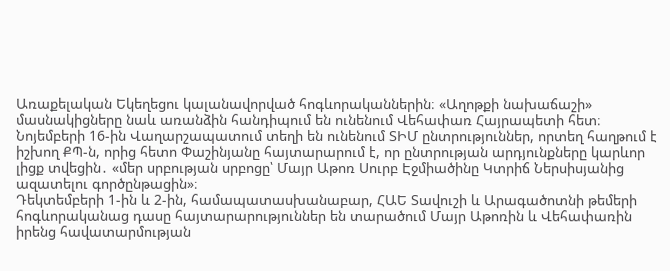Առաքելական Եկեղեցու կալանավորված հոգևորականներին։ «Աղոթքի նախաճաշի» մասնակիցները նաև առանձին հանդիպում են ունենում Վեհափառ Հայրապետի հետ։
Նոյեմբերի 16-ին Վաղարշապատում տեղի են ունենում ՏԻՄ ընտրություններ, որտեղ հաղթում է իշխող ՔՊ-ն, որից հետո Փաշինյանը հայտարարում է, որ ընտրության արդյունքները կարևոր լիցք տվեցին․ «մեր սրբության սրբոցը՝ Մայր Աթոռ Սուրբ Էջմիածինը Կտրիճ Ներսիսյանից ազատելու գործընթացին»։
Դեկտեմբերի 1-ին և 2-ին, համապատասխանաբար, ՀԱԵ Տավուշի և Արագածոտնի թեմերի հոգևորականաց դասը հայտարարություններ են տարածում Մայր Աթոռին և Վեհափառին իրենց հավատարմության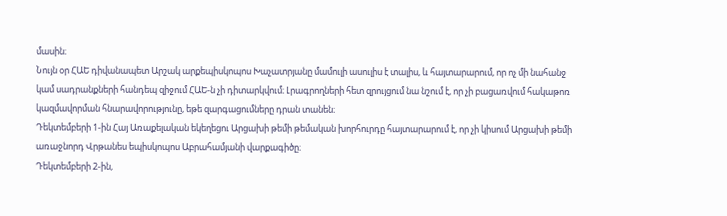մասին։
Նույն օր ՀԱԵ դիվանապետ Արշակ արքեպիսկոպոս Խաչատրյանը մամուլի ասուլիս է տալիս, և հայտարարում, որ ոչ մի նահանջ կամ սադրանքների հանդեպ զիջում ՀԱԵ-ն չի դիտարկվում։ Լրագրողների հետ զրույցում նա նշում է, որ չի բացառվում հակաթոռ կազմավորման հնարավորությունը, եթե զարգացումները դրան տանեն։
Դեկտեմբերի 1-ին Հայ Առաքելական եկեղեցու Արցախի թեմի թեմական խորհուրդը հայտարարում է, որ չի կիսում Արցախի թեմի առաջնորդ Վրթանես եպիսկոպոս Աբրահամյանի վարքագիծը։
Դեկտեմբերի 2-ին,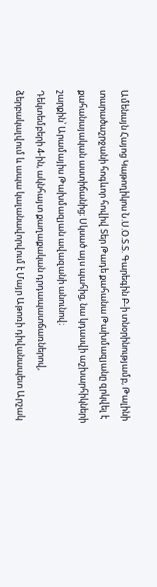Ամենայն Հայոց Կաթողիկոս Ն.Ս.Օ.Տ.Տ. Գարեգին Բ-ի տնօրինությամբ, Թալինի տարածաշրջանի հոգևոր հովիվ Տեր Թադե քահանա Թախմազյանը զրկվել է քահանայական աստիճանից։ Սկսած այս պահից, նա կդասվի աշխարհիկների շարքին՝ Արամայիս Թախմազյան ավազանի անունով։
Դեկտեմբերի 4-ին, ակնհայտ քաղաքական դրդապատճառներով, ձերբակալվում և ապա կալանավորվում է Մայր Աթոռի դիվանապետ Արշակ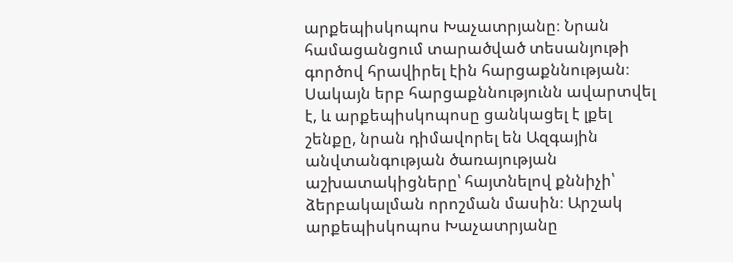արքեպիսկոպոս Խաչատրյանը։ Նրան համացանցում տարածված տեսանյութի գործով հրավիրել էին հարցաքննության։ Սակայն երբ հարցաքննությունն ավարտվել է, և արքեպիսկոպոսը ցանկացել է լքել շենքը, նրան դիմավորել են Ազգային անվտանգության ծառայության աշխատակիցները՝ հայտնելով քննիչի՝ ձերբակալման որոշման մասին։ Արշակ արքեպիսկոպոս Խաչատրյանը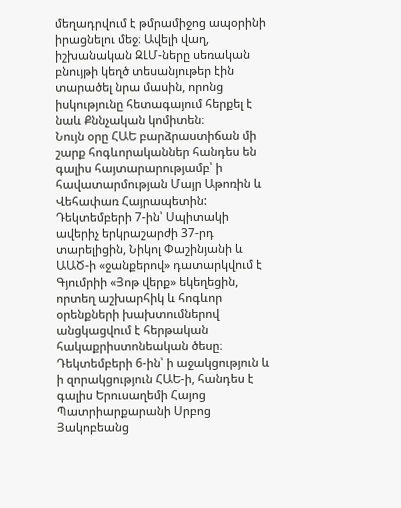մեղադրվում է թմրամիջոց ապօրինի իրացնելու մեջ։ Ավելի վաղ, իշխանական ԶԼՄ-ները սեռական բնույթի կեղծ տեսանյութեր էին տարածել նրա մասին, որոնց իսկությունը հետագայում հերքել է նաև Քննչական կոմիտեն։
Նույն օրը ՀԱԵ բարձրաստիճան մի շարք հոգևորականներ հանդես են գալիս հայտարարությամբ՝ ի հավատարմության Մայր Աթոռին և Վեհափառ Հայրապետին:
Դեկտեմբերի 7-ին՝ Սպիտակի ավերիչ երկրաշարժի 37-րդ տարելիցին, Նիկոլ Փաշինյանի և ԱԱԾ-ի «ջանքերով» դատարկվում է Գյումրիի «Յոթ վերք» եկեղեցին, որտեղ աշխարհիկ և հոգևոր օրենքների խախտումներով անցկացվում է հերթական հակաքրիստոնեական ծեսը։
Դեկտեմբերի 6-ին՝ ի աջակցություն և ի զորակցություն ՀԱԵ-ի, հանդես է գալիս Երուսաղեմի Հայոց Պատրիարքարանի Սրբոց Յակոբեանց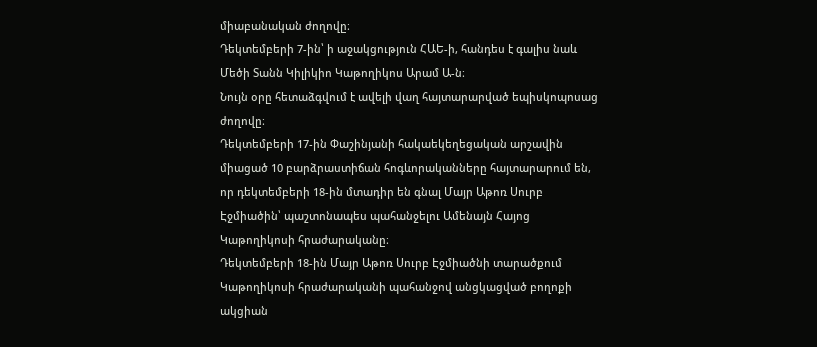միաբանական ժողովը։
Դեկտեմբերի 7-ին՝ ի աջակցություն ՀԱԵ-ի, հանդես է գալիս նաև Մեծի Տանն Կիլիկիո Կաթողիկոս Արամ Ա-ն։
Նույն օրը հետաձգվում է ավելի վաղ հայտարարված եպիսկոպոսաց ժողովը։
Դեկտեմբերի 17-ին Փաշինյանի հակաեկեղեցական արշավին միացած 10 բարձրաստիճան հոգևորականները հայտարարում են, որ դեկտեմբերի 18-ին մտադիր են գնալ Մայր Աթոռ Սուրբ Էջմիածին՝ պաշտոնապես պահանջելու Ամենայն Հայոց Կաթողիկոսի հրաժարականը։
Դեկտեմբերի 18-ին Մայր Աթոռ Սուրբ Էջմիածնի տարածքում Կաթողիկոսի հրաժարականի պահանջով անցկացված բողոքի ակցիան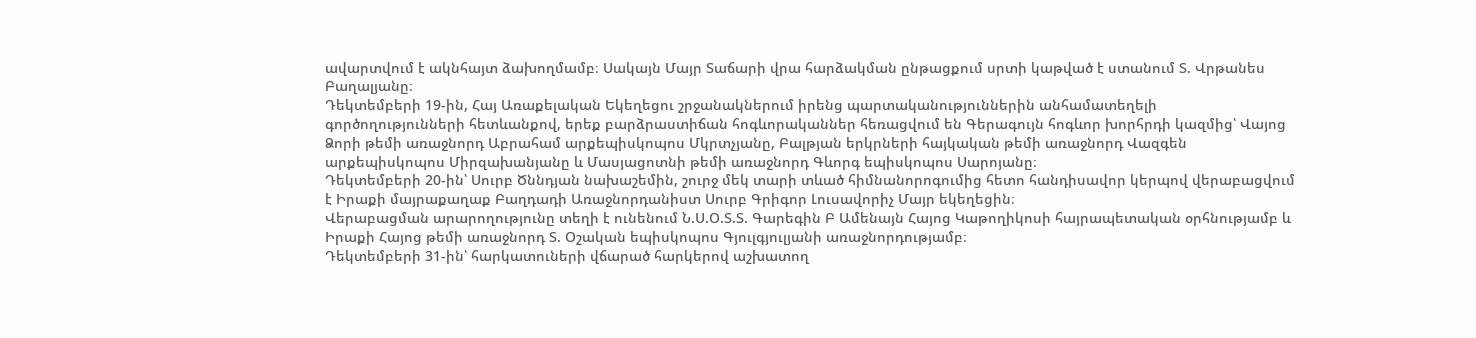ավարտվում է ակնհայտ ձախողմամբ։ Սակայն Մայր Տաճարի վրա հարձակման ընթացքում սրտի կաթված է ստանում Տ. Վրթանես Բաղալյանը։
Դեկտեմբերի 19-ին, Հայ Առաքելական Եկեղեցու շրջանակներում իրենց պարտականություններին անհամատեղելի գործողությունների հետևանքով, երեք բարձրաստիճան հոգևորականներ հեռացվում են Գերագույն հոգևոր խորհրդի կազմից՝ Վայոց Ձորի թեմի առաջնորդ Աբրահամ արքեպիսկոպոս Մկրտչյանը, Բալթյան երկրների հայկական թեմի առաջնորդ Վազգեն արքեպիսկոպոս Միրզախանյանը և Մասյացոտնի թեմի առաջնորդ Գևորգ եպիսկոպոս Սարոյանը։
Դեկտեմբերի 20-ին՝ Սուրբ Ծննդյան նախաշեմին, շուրջ մեկ տարի տևած հիմնանորոգումից հետո հանդիսավոր կերպով վերաբացվում է Իրաքի մայրաքաղաք Բաղդադի Առաջնորդանիստ Սուրբ Գրիգոր Լուսավորիչ Մայր եկեղեցին։
Վերաբացման արարողությունը տեղի է ունենում Ն.Ս.Օ.Տ.Տ. Գարեգին Բ Ամենայն Հայոց Կաթողիկոսի հայրապետական օրհնությամբ և Իրաքի Հայոց թեմի առաջնորդ Տ. Օշական եպիսկոպոս Գյուլգյուլյանի առաջնորդությամբ։
Դեկտեմբերի 31-ին՝ հարկատուների վճարած հարկերով աշխատող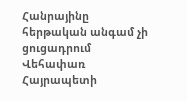Հանրայինը հերթական անգամ չի ցուցադրում Վեհափառ Հայրապետի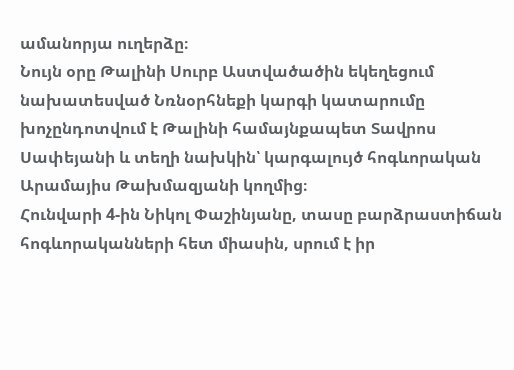ամանորյա ուղերձը։
Նույն օրը Թալինի Սուրբ Աստվածածին եկեղեցում նախատեսված Նռնօրհնեքի կարգի կատարումը խոչընդոտվում է Թալինի համայնքապետ Տավրոս Սափեյանի և տեղի նախկին՝ կարգալույծ հոգևորական Արամայիս Թախմազյանի կողմից։
Հունվարի 4-ին Նիկոլ Փաշինյանը, տասը բարձրաստիճան հոգևորականների հետ միասին, սրում է իր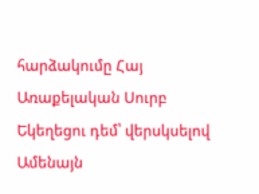հարձակումը Հայ Առաքելական Սուրբ Եկեղեցու դեմ՝ վերսկսելով Ամենայն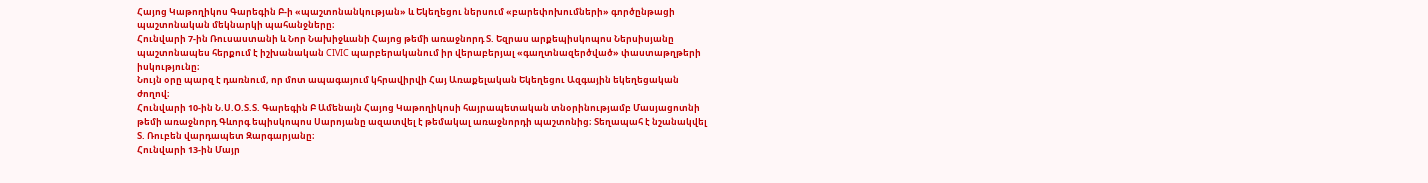Հայոց Կաթողիկոս Գարեգին Բ-ի «պաշտոնանկության» և Եկեղեցու ներսում «բարեփոխումների» գործընթացի պաշտոնական մեկնարկի պահանջները։
Հունվարի 7-ին Ռուսաստանի և Նոր Նախիջևանի Հայոց թեմի առաջնորդ Տ. Եզրաս արքեպիսկոպոս Ներսիսյանը պաշտոնապես հերքում է իշխանական CIVIC պարբերականում իր վերաբերյալ «գաղտնազերծված» փաստաթղթերի իսկությունը։
Նույն օրը պարզ է դառնում, որ մոտ ապագայում կհրավիրվի Հայ Առաքելական Եկեղեցու Ազգային եկեղեցական ժողով։
Հունվարի 10-ին Ն.Ս.Օ.Տ.Տ. Գարեգին Բ Ամենայն Հայոց Կաթողիկոսի հայրապետական տնօրինությամբ Մասյացոտնի թեմի առաջնորդ Գևորգ եպիսկոպոս Սարոյանը ազատվել է թեմակալ առաջնորդի պաշտոնից։ Տեղապահ է նշանակվել Տ. Ռուբեն վարդապետ Զարգարյանը։
Հունվարի 13-ին Մայր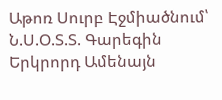Աթոռ Սուրբ Էջմիածնում՝ Ն.Ս.Օ.Տ.Տ. Գարեգին Երկրորդ Ամենայն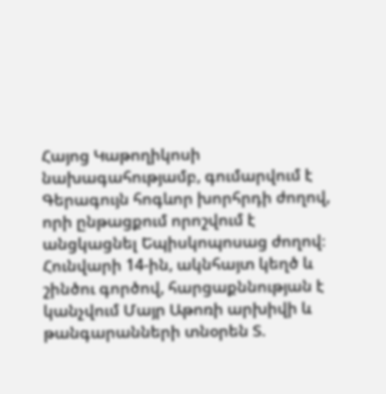Հայոց Կաթողիկոսի նախագահությամբ, գումարվում է Գերագույն հոգևոր խորհրդի ժողով, որի ընթացքում որոշվում է անցկացնել Եպիսկոպոսաց ժողով։
Հունվարի 14-ին, ակնհայտ կեղծ և շինծու գործով, հարցաքննության է կանչվում Մայր Աթոռի արխիվի և թանգարանների տնօրեն Տ.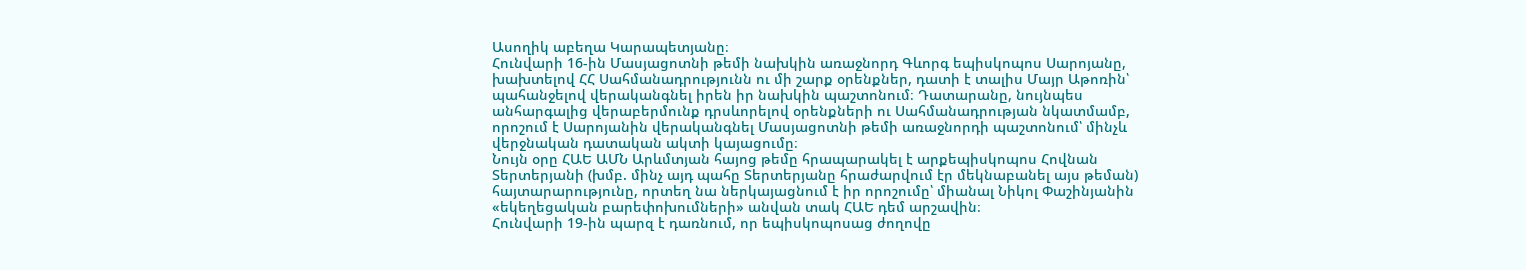Ասողիկ աբեղա Կարապետյանը։
Հունվարի 16-ին Մասյացոտնի թեմի նախկին առաջնորդ Գևորգ եպիսկոպոս Սարոյանը, խախտելով ՀՀ Սահմանադրությունն ու մի շարք օրենքներ, դատի է տալիս Մայր Աթոռին՝ պահանջելով վերականգնել իրեն իր նախկին պաշտոնում։ Դատարանը, նույնպես անհարգալից վերաբերմունք դրսևորելով օրենքների ու Սահմանադրության նկատմամբ, որոշում է Սարոյանին վերականգնել Մասյացոտնի թեմի առաջնորդի պաշտոնում՝ մինչև վերջնական դատական ակտի կայացումը։
Նույն օրը ՀԱԵ ԱՄՆ Արևմտյան հայոց թեմը հրապարակել է արքեպիսկոպոս Հովնան Տերտերյանի (խմբ. մինչ այդ պահը Տերտերյանը հրաժարվում էր մեկնաբանել այս թեման) հայտարարությունը, որտեղ նա ներկայացնում է իր որոշումը՝ միանալ Նիկոլ Փաշինյանին «եկեղեցական բարեփոխումների» անվան տակ ՀԱԵ դեմ արշավին։
Հունվարի 19-ին պարզ է դառնում, որ եպիսկոպոսաց ժողովը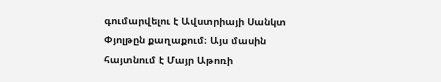գումարվելու է Ավստրիայի Սանկտ Փյոլթըն քաղաքում։ Այս մասին հայտնում է Մայր Աթոռի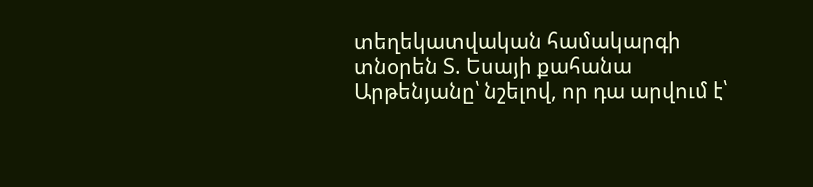տեղեկատվական համակարգի տնօրեն Տ. Եսայի քահանա Արթենյանը՝ նշելով, որ դա արվում է՝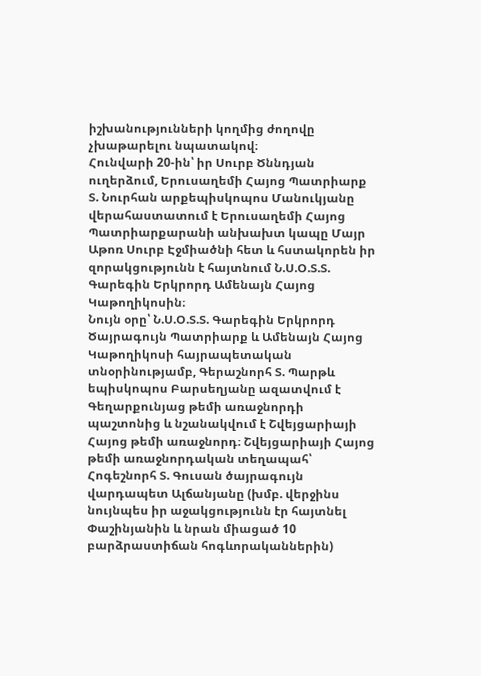իշխանությունների կողմից ժողովը չխաթարելու նպատակով։
Հունվարի 20-ին՝ իր Սուրբ Ծննդյան ուղերձում, Երուսաղեմի Հայոց Պատրիարք Տ. Նուրհան արքեպիսկոպոս Մանուկյանը վերահաստատում է Երուսաղեմի Հայոց Պատրիարքարանի անխախտ կապը Մայր Աթոռ Սուրբ Էջմիածնի հետ և հստակորեն իր զորակցությունն է հայտնում Ն.Ս.Օ.Տ.Տ. Գարեգին Երկրորդ Ամենայն Հայոց Կաթողիկոսին։
Նույն օրը՝ Ն.Ս.Օ.Տ.Տ. Գարեգին Երկրորդ Ծայրագույն Պատրիարք և Ամենայն Հայոց Կաթողիկոսի հայրապետական տնօրինությամբ, Գերաշնորհ Տ. Պարթև եպիսկոպոս Բարսեղյանը ազատվում է Գեղարքունյաց թեմի առաջնորդի պաշտոնից և նշանակվում է Շվեյցարիայի Հայոց թեմի առաջնորդ։ Շվեյցարիայի Հայոց թեմի առաջնորդական տեղապահ՝ Հոգեշնորհ Տ. Գուսան ծայրագույն վարդապետ Ալճանյանը (խմբ. վերջինս նույնպես իր աջակցությունն էր հայտնել Փաշինյանին և նրան միացած 10 բարձրաստիճան հոգևորականներին)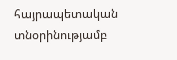հայրապետական տնօրինությամբ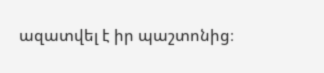ազատվել է իր պաշտոնից։